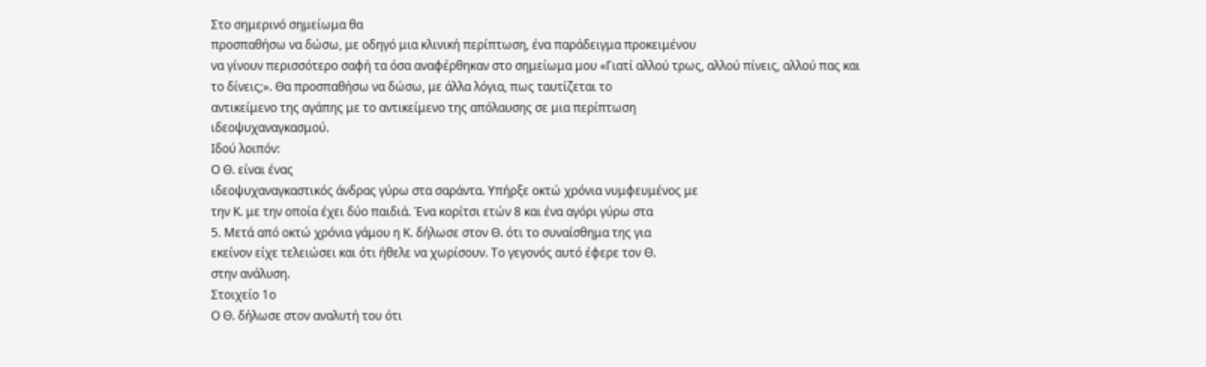Στο σημερινό σημείωμα θα
προσπαθήσω να δώσω, με οδηγό μια κλινική περίπτωση, ένα παράδειγμα προκειμένου
να γίνουν περισσότερο σαφή τα όσα αναφέρθηκαν στο σημείωμα μου «Γιατί αλλού τρως, αλλού πίνεις, αλλού πας και
το δίνεις;». Θα προσπαθήσω να δώσω, με άλλα λόγια, πως ταυτίζεται το
αντικείμενο της αγάπης με το αντικείμενο της απόλαυσης σε μια περίπτωση
ιδεοψυχαναγκασμού.
Ιδού λοιπόν:
Ο Θ. είναι ένας
ιδεοψυχαναγκαστικός άνδρας γύρω στα σαράντα. Υπήρξε οκτώ χρόνια νυμφευμένος με
την Κ. με την οποία έχει δύο παιδιά. Ένα κορίτσι ετών 8 και ένα αγόρι γύρω στα
5. Μετά από οκτώ χρόνια γάμου η Κ. δήλωσε στον Θ. ότι το συναίσθημα της για
εκείνον είχε τελειώσει και ότι ήθελε να χωρίσουν. Το γεγονός αυτό έφερε τον Θ.
στην ανάλυση.
Στοιχείο 1ο
Ο Θ. δήλωσε στον αναλυτή του ότι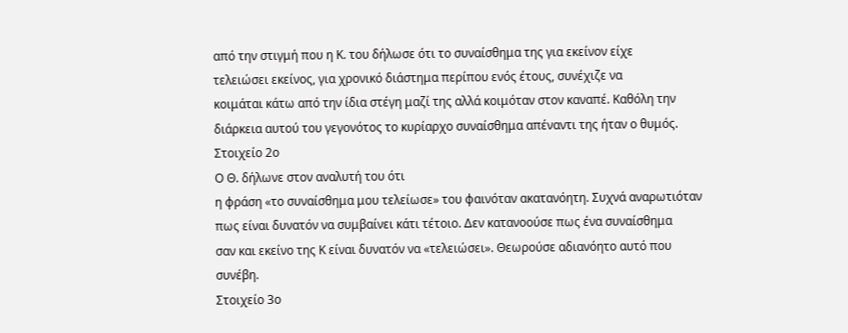από την στιγμή που η Κ. του δήλωσε ότι το συναίσθημα της για εκείνον είχε
τελειώσει εκείνος, για χρονικό διάστημα περίπου ενός έτους, συνέχιζε να
κοιμάται κάτω από την ίδια στέγη μαζί της αλλά κοιμόταν στον καναπέ. Καθόλη την
διάρκεια αυτού του γεγονότος το κυρίαρχο συναίσθημα απέναντι της ήταν ο θυμός.
Στοιχείο 2ο
Ο Θ. δήλωνε στον αναλυτή του ότι
η φράση «το συναίσθημα μου τελείωσε» του φαινόταν ακατανόητη. Συχνά αναρωτιόταν
πως είναι δυνατόν να συμβαίνει κάτι τέτοιο. Δεν κατανοούσε πως ένα συναίσθημα
σαν και εκείνο της Κ είναι δυνατόν να «τελειώσει». Θεωρούσε αδιανόητο αυτό που
συνέβη.
Στοιχείο 3ο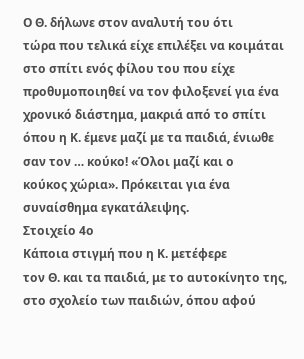Ο Θ. δήλωνε στον αναλυτή του ότι
τώρα που τελικά είχε επιλέξει να κοιμάται στο σπίτι ενός φίλου του που είχε
προθυμοποιηθεί να τον φιλοξενεί για ένα χρονικό διάστημα, μακριά από το σπίτι
όπου η Κ. έμενε μαζί με τα παιδιά, ένιωθε σαν τον … κούκο! «Όλοι μαζί και ο
κούκος χώρια». Πρόκειται για ένα συναίσθημα εγκατάλειψης.
Στοιχείο 4ο
Κάποια στιγμή που η Κ. μετέφερε
τον Θ. και τα παιδιά, με το αυτοκίνητο της, στο σχολείο των παιδιών, όπου αφού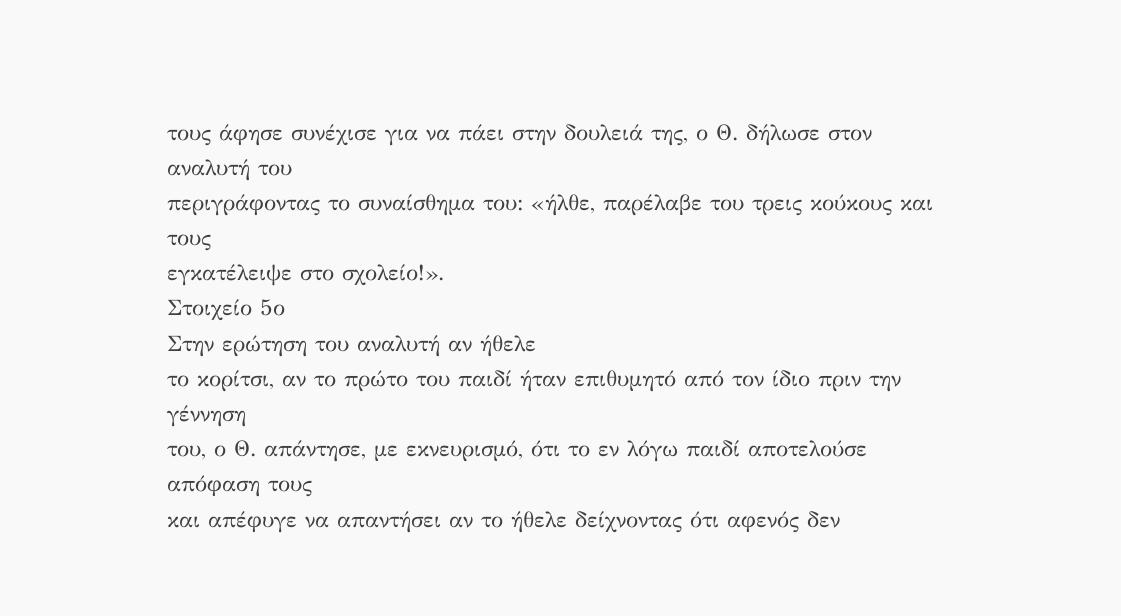τους άφησε συνέχισε για να πάει στην δουλειά της, ο Θ. δήλωσε στον αναλυτή του
περιγράφοντας το συναίσθημα του: «ήλθε, παρέλαβε του τρεις κούκους και τους
εγκατέλειψε στο σχολείο!».
Στοιχείο 5ο
Στην ερώτηση του αναλυτή αν ήθελε
το κορίτσι, αν το πρώτο του παιδί ήταν επιθυμητό από τον ίδιο πριν την γέννηση
του, ο Θ. απάντησε, με εκνευρισμό, ότι το εν λόγω παιδί αποτελούσε απόφαση τους
και απέφυγε να απαντήσει αν το ήθελε δείχνοντας ότι αφενός δεν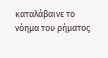καταλάβαινε το
νόημα του ρήματος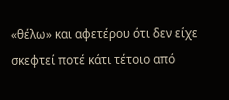«θέλω» και αφετέρου ότι δεν είχε σκεφτεί ποτέ κάτι τέτοιο από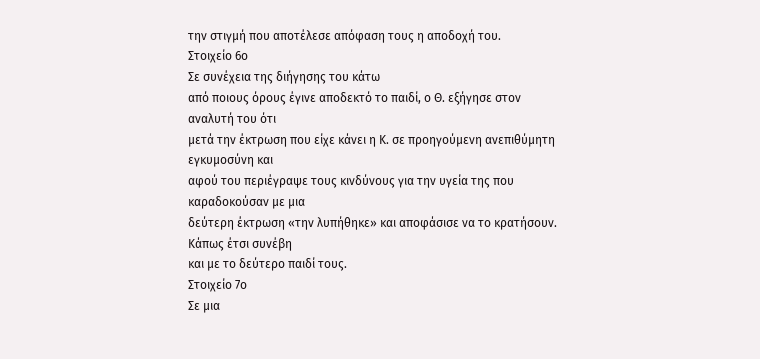την στιγμή που αποτέλεσε απόφαση τους η αποδοχή του.
Στοιχείο 6ο
Σε συνέχεια της διήγησης του κάτω
από ποιους όρους έγινε αποδεκτό το παιδί, ο Θ. εξήγησε στον αναλυτή του ότι
μετά την έκτρωση που είχε κάνει η Κ. σε προηγούμενη ανεπιθύμητη εγκυμοσύνη και
αφού του περιέγραψε τους κινδύνους για την υγεία της που καραδοκούσαν με μια
δεύτερη έκτρωση «την λυπήθηκε» και αποφάσισε να το κρατήσουν. Κάπως έτσι συνέβη
και με το δεύτερο παιδί τους.
Στοιχείο 7ο
Σε μια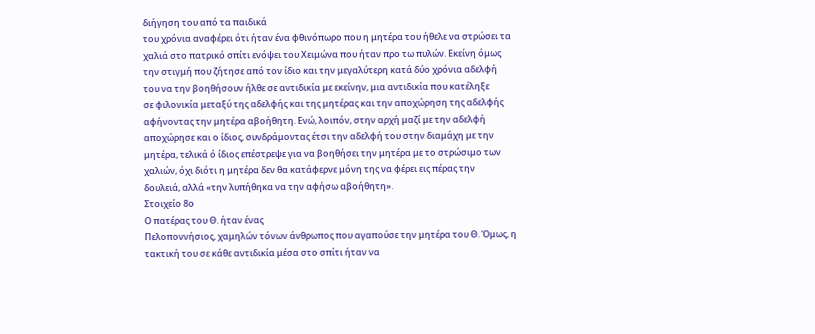διήγηση του από τα παιδικά
του χρόνια αναφέρει ότι ήταν ένα φθινόπωρο που η μητέρα του ήθελε να στρώσει τα
χαλιά στο πατρικό σπίτι ενόψει του Χειμώνα που ήταν προ τω πυλών. Εκείνη όμως
την στιγμή που ζήτησε από τον ίδιο και την μεγαλύτερη κατά δύο χρόνια αδελφή
του να την βοηθήσουν ήλθε σε αντιδικία με εκείνην, μια αντιδικία που κατέληξε
σε φιλονικία μεταξύ της αδελφής και της μητέρας και την αποχώρηση της αδελφής
αφήνοντας την μητέρα αβοήθητη. Ενώ, λοιπόν, στην αρχή μαζί με την αδελφή
αποχώρησε και ο ίδιος, συνδράμοντας έτσι την αδελφή του στην διαμάχη με την
μητέρα, τελικά ό ίδιος επέστρεψε για να βοηθήσει την μητέρα με το στρώσιμο των
χαλιών, όχι διότι η μητέρα δεν θα κατάφερνε μόνη της να φέρει εις πέρας την
δουλειά, αλλά «την λυπήθηκα να την αφήσω αβοήθητη».
Στοιχείο 8ο
Ο πατέρας του Θ. ήταν ένας
Πελοποννήσιος, χαμηλών τόνων άνθρωπος που αγαπούσε την μητέρα του Θ. Όμως, η
τακτική του σε κάθε αντιδικία μέσα στο σπίτι ήταν να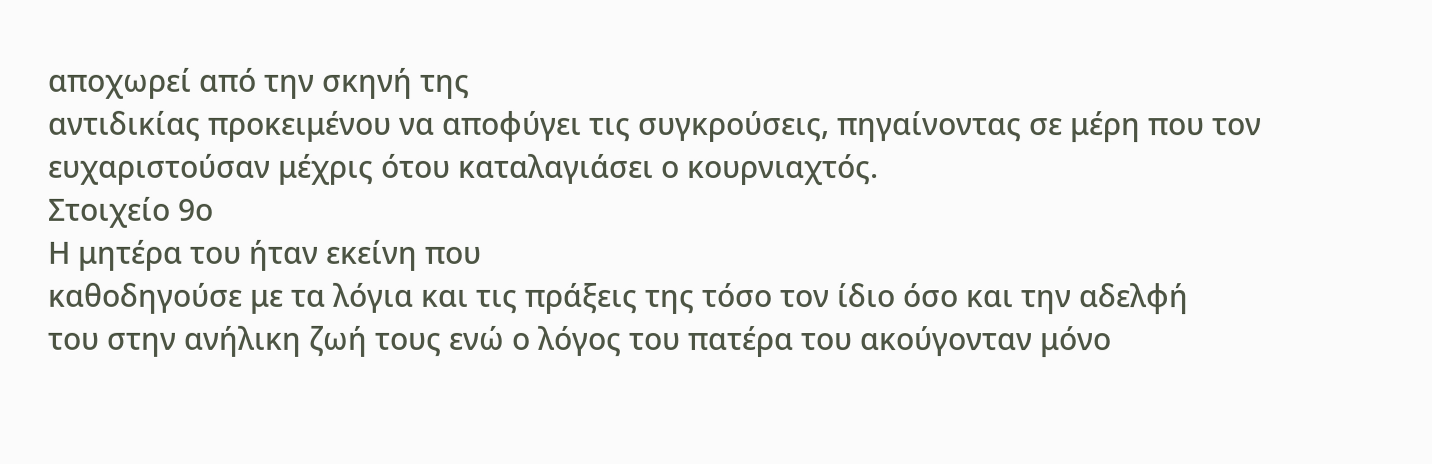αποχωρεί από την σκηνή της
αντιδικίας προκειμένου να αποφύγει τις συγκρούσεις, πηγαίνοντας σε μέρη που τον
ευχαριστούσαν μέχρις ότου καταλαγιάσει ο κουρνιαχτός.
Στοιχείο 9ο
Η μητέρα του ήταν εκείνη που
καθοδηγούσε με τα λόγια και τις πράξεις της τόσο τον ίδιο όσο και την αδελφή
του στην ανήλικη ζωή τους ενώ ο λόγος του πατέρα του ακούγονταν μόνο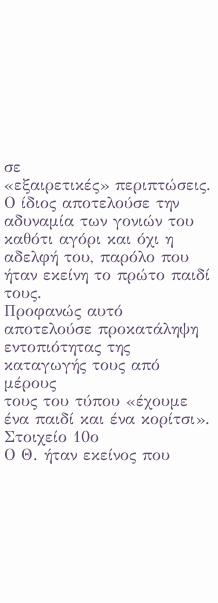σε
«εξαιρετικές» περιπτώσεις. Ο ίδιος αποτελούσε την αδυναμία των γονιών του
καθότι αγόρι και όχι η αδελφή του, παρόλο που ήταν εκείνη το πρώτο παιδί τους.
Προφανώς αυτό αποτελούσε προκατάληψη εντοπιότητας της καταγωγής τους από μέρους
τους του τύπου «έχουμε ένα παιδί και ένα κορίτσι».
Στοιχείο 10ο
Ο Θ. ήταν εκείνος που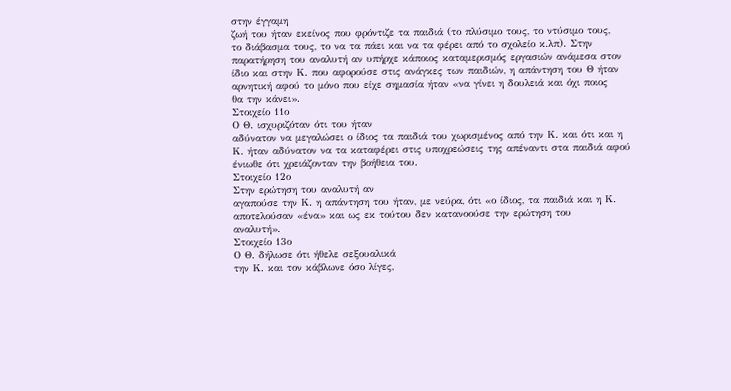στην έγγαμη
ζωή του ήταν εκείνος που φρόντιζε τα παιδιά (το πλύσιμο τους, το ντύσιμο τους,
το διάβασμα τους, το να τα πάει και να τα φέρει από το σχολείο κ.λπ). Στην
παρατήρηση του αναλυτή αν υπήρχε κάποιος καταμερισμός εργασιών ανάμεσα στον
ίδιο και στην Κ. που αφορούσε στις ανάγκες των παιδιών, η απάντηση του Θ ήταν
αρνητική αφού το μόνο που είχε σημασία ήταν «να γίνει η δουλειά και όχι ποιος
θα την κάνει».
Στοιχείο 11ο
Ο Θ. ισχυριζόταν ότι του ήταν
αδύνατον να μεγαλώσει ο ίδιος τα παιδιά του χωρισμένος από την Κ. και ότι και η
Κ. ήταν αδύνατον να τα καταφέρει στις υποχρεώσεις της απέναντι στα παιδιά αφού
ένιωθε ότι χρειάζονταν την βοήθεια του.
Στοιχείο 12ο
Στην ερώτηση του αναλυτή αν
αγαπούσε την Κ. η απάντηση του ήταν, με νεύρα, ότι «ο ίδιος, τα παιδιά και η Κ.
αποτελούσαν «ένα» και ως εκ τούτου δεν κατανοούσε την ερώτηση του
αναλυτή».
Στοιχείο 13ο
Ο Θ. δήλωσε ότι ήθελε σεξουαλικά
την Κ. και τον κάβλωνε όσο λίγες,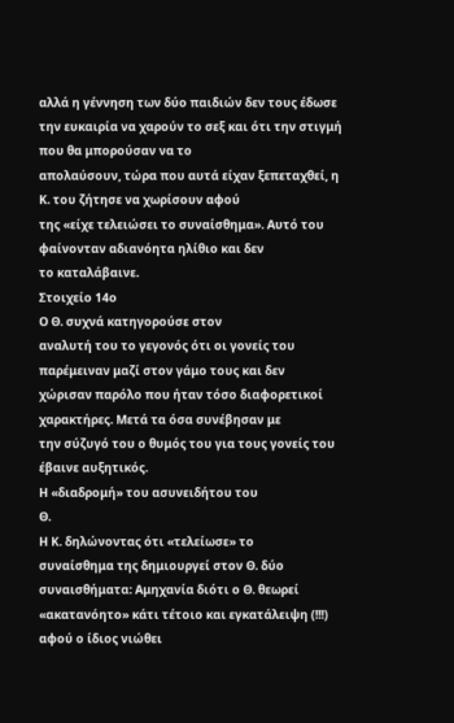αλλά η γέννηση των δύο παιδιών δεν τους έδωσε
την ευκαιρία να χαρούν το σεξ και ότι την στιγμή που θα μπορούσαν να το
απολαύσουν, τώρα που αυτά είχαν ξεπεταχθεί, η Κ. του ζήτησε να χωρίσουν αφού
της «είχε τελειώσει το συναίσθημα». Αυτό του φαίνονταν αδιανόητα ηλίθιο και δεν
το καταλάβαινε.
Στοιχείο 14ο
Ο Θ. συχνά κατηγορούσε στον
αναλυτή του το γεγονός ότι οι γονείς του παρέμειναν μαζί στον γάμο τους και δεν
χώρισαν παρόλο που ήταν τόσο διαφορετικοί χαρακτήρες. Μετά τα όσα συνέβησαν με
την σύζυγό του ο θυμός του για τους γονείς του έβαινε αυξητικός.
Η «διαδρομή» του ασυνειδήτου του
Θ.
Η Κ. δηλώνοντας ότι «τελείωσε» το
συναίσθημα της δημιουργεί στον Θ. δύο συναισθήματα: Αμηχανία διότι ο Θ. θεωρεί «ακατανόητο» κάτι τέτοιο και εγκατάλειψη (!!!) αφού ο ίδιος νιώθει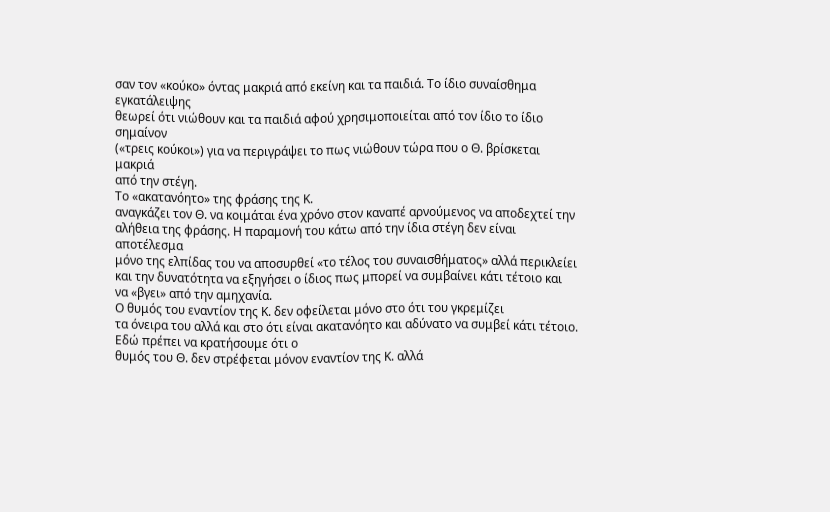σαν τον «κούκο» όντας μακριά από εκείνη και τα παιδιά. Το ίδιο συναίσθημα εγκατάλειψης
θεωρεί ότι νιώθουν και τα παιδιά αφού χρησιμοποιείται από τον ίδιο το ίδιο σημαίνον
(«τρεις κούκοι») για να περιγράψει το πως νιώθουν τώρα που ο Θ. βρίσκεται μακριά
από την στέγη.
Το «ακατανόητο» της φράσης της Κ.
αναγκάζει τον Θ. να κοιμάται ένα χρόνο στον καναπέ αρνούμενος να αποδεχτεί την
αλήθεια της φράσης. Η παραμονή του κάτω από την ίδια στέγη δεν είναι αποτέλεσμα
μόνο της ελπίδας του να αποσυρθεί «το τέλος του συναισθήματος» αλλά περικλείει
και την δυνατότητα να εξηγήσει ο ίδιος πως μπορεί να συμβαίνει κάτι τέτοιο και
να «βγει» από την αμηχανία.
Ο θυμός του εναντίον της Κ. δεν οφείλεται μόνο στο ότι του γκρεμίζει
τα όνειρα του αλλά και στο ότι είναι ακατανόητο και αδύνατο να συμβεί κάτι τέτοιο.
Εδώ πρέπει να κρατήσουμε ότι ο
θυμός του Θ. δεν στρέφεται μόνον εναντίον της Κ. αλλά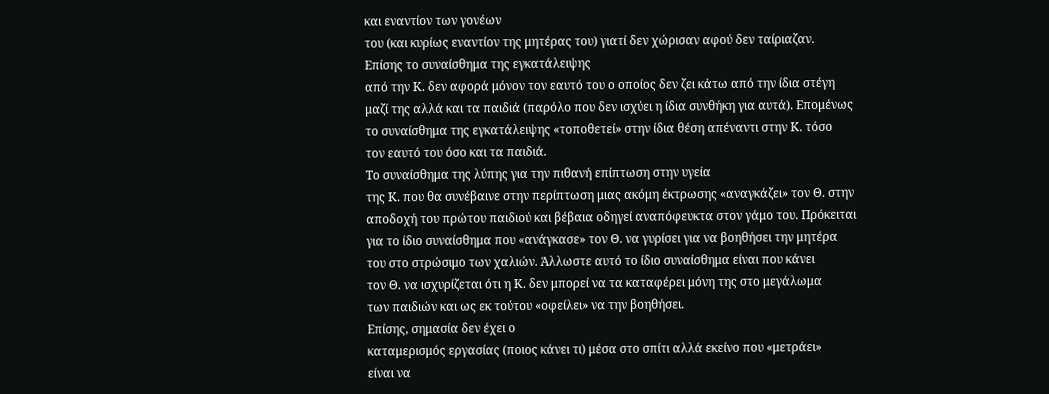και εναντίον των γονέων
του (και κυρίως εναντίον της μητέρας του) γιατί δεν χώρισαν αφού δεν ταίριαζαν.
Επίσης το συναίσθημα της εγκατάλειψης
από την Κ. δεν αφορά μόνον τον εαυτό του ο οποίος δεν ζει κάτω από την ίδια στέγη
μαζί της αλλά και τα παιδιά (παρόλο που δεν ισχύει η ίδια συνθήκη για αυτά). Επομένως
το συναίσθημα της εγκατάλειψης «τοποθετεί» στην ίδια θέση απέναντι στην Κ. τόσο
τον εαυτό του όσο και τα παιδιά.
Το συναίσθημα της λύπης για την πιθανή επίπτωση στην υγεία
της Κ. που θα συνέβαινε στην περίπτωση μιας ακόμη έκτρωσης «αναγκάζει» τον Θ. στην
αποδοχή του πρώτου παιδιού και βέβαια οδηγεί αναπόφευκτα στον γάμο του. Πρόκειται
για το ίδιο συναίσθημα που «ανάγκασε» τον Θ. να γυρίσει για να βοηθήσει την μητέρα
του στο στρώσιμο των χαλιών. Άλλωστε αυτό το ίδιο συναίσθημα είναι που κάνει
τον Θ. να ισχυρίζεται ότι η Κ. δεν μπορεί να τα καταφέρει μόνη της στο μεγάλωμα
των παιδιών και ως εκ τούτου «οφείλει» να την βοηθήσει.
Επίσης, σημασία δεν έχει ο
καταμερισμός εργασίας (ποιος κάνει τι) μέσα στο σπίτι αλλά εκείνο που «μετράει»
είναι να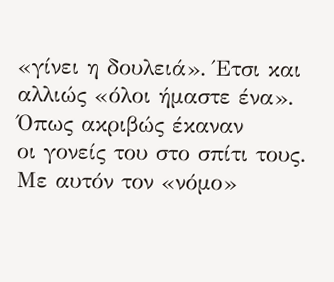«γίνει η δουλειά». Έτσι και αλλιώς «όλοι ήμαστε ένα». Όπως ακριβώς έκαναν
οι γονείς του στο σπίτι τους. Με αυτόν τον «νόμο»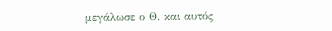μεγάλωσε ο Θ. και αυτός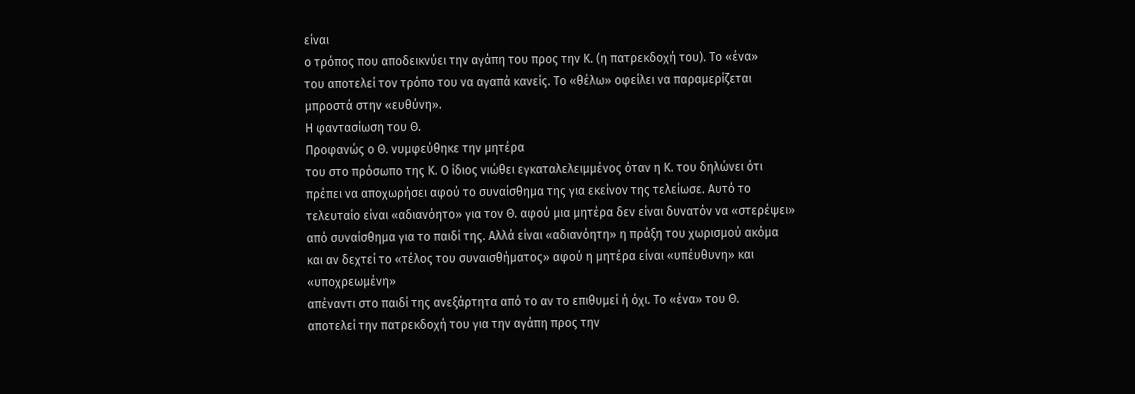είναι
ο τρόπος που αποδεικνύει την αγάπη του προς την Κ. (η πατρεκδοχή του). Το «ένα»
του αποτελεί τον τρόπο του να αγαπά κανείς. Το «θέλω» οφείλει να παραμερίζεται
μπροστά στην «ευθύνη».
Η φαντασίωση του Θ.
Προφανώς ο Θ. νυμφεύθηκε την μητέρα
του στο πρόσωπο της Κ. Ο ίδιος νιώθει εγκαταλελειμμένος όταν η Κ. του δηλώνει ότι
πρέπει να αποχωρήσει αφού το συναίσθημα της για εκείνον της τελείωσε. Αυτό το
τελευταίο είναι «αδιανόητο» για τον Θ. αφού μια μητέρα δεν είναι δυνατόν να «στερέψει»
από συναίσθημα για το παιδί της. Αλλά είναι «αδιανόητη» η πράξη του χωρισμού ακόμα
και αν δεχτεί το «τέλος του συναισθήματος» αφού η μητέρα είναι «υπέυθυνη» και «υποχρεωμένη»
απέναντι στο παιδί της ανεξάρτητα από το αν το επιθυμεί ή όχι. Το «ένα» του Θ.
αποτελεί την πατρεκδοχή του για την αγάπη προς την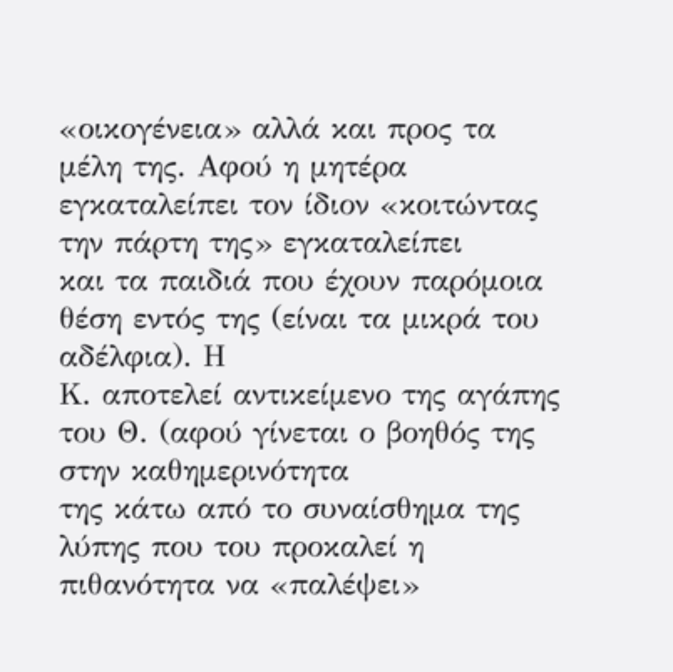«οικογένεια» αλλά και προς τα
μέλη της. Αφού η μητέρα εγκαταλείπει τον ίδιον «κοιτώντας την πάρτη της» εγκαταλείπει
και τα παιδιά που έχουν παρόμοια θέση εντός της (είναι τα μικρά του αδέλφια). Η
Κ. αποτελεί αντικείμενο της αγάπης του Θ. (αφού γίνεται ο βοηθός της στην καθημερινότητα
της κάτω από το συναίσθημα της λύπης που του προκαλεί η πιθανότητα να «παλέψει»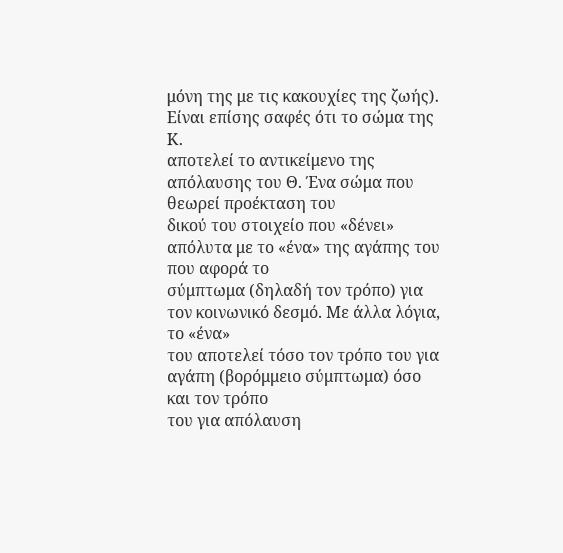μόνη της με τις κακουχίες της ζωής). Είναι επίσης σαφές ότι το σώμα της Κ.
αποτελεί το αντικείμενο της απόλαυσης του Θ. Ένα σώμα που θεωρεί προέκταση του
δικού του στοιχείο που «δένει» απόλυτα με το «ένα» της αγάπης του που αφορά το
σύμπτωμα (δηλαδή τον τρόπο) για τον κοινωνικό δεσμό. Με άλλα λόγια, το «ένα»
του αποτελεί τόσο τον τρόπο του για αγάπη (βορόμμειο σύμπτωμα) όσο και τον τρόπο
του για απόλαυση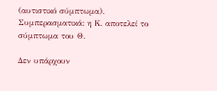(αυτιστικό σύμπτωμα).
Συμπερασματικά: η Κ. αποτελεί το
σύμπτωμα του Θ.

Δεν υπάρχουν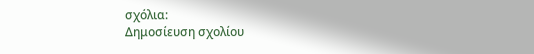σχόλια:
Δημοσίευση σχολίου